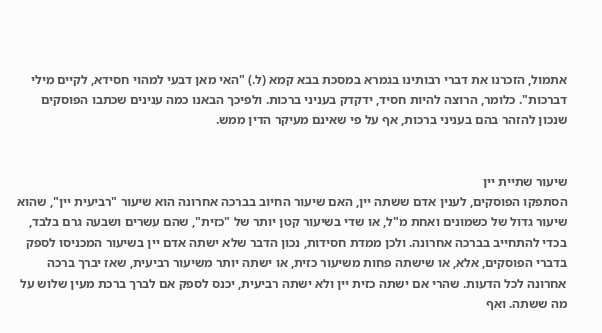אתמול, הזכרנו את דברי רבותינו בגמרא במסכת בבא קמא (ל.) "האי מאן דבעי למהוי חסידא, לקיים מילי דברכות". כלומר, הרוצה להיות חסיד, ידקדק בעניני ברכות. ולפיכך הבאנו כמה ענינים שכתבו הפוסקים שנכון להזהר בהם בעניני ברכות, אף על פי שאינם מעיקר הדין ממש.


שיעור שתיית יין
הסתפקו הפוסקים, לענין אדם ששתה יין, האם שיעור החיוב בברכה אחרונה הוא שיעור "רביעית יין", שהוא שיעור גדול של כשמונים ואחת מ"ל, או שדי בשיעור קטן יותר של "כזית", שהם עשרים ושבעה גרם בלבד, בכדי להתחייב בברכה אחרונה. ולכן ממדת חסידות, נכון הדבר שלא ישתה אדם יין בשיעור המכניסו לספק בדברי הפוסקים, אלא, או שישתה פחות משיעור כזית, או ישתה יותר משיעור רביעית, שאז יברך ברכה אחרונה לכל הדעות. שהרי אם ישתה כזית יין ולא ישתה רביעית, יכנס לספק אם לברך ברכת מעין שלוש על מה ששתה. ואף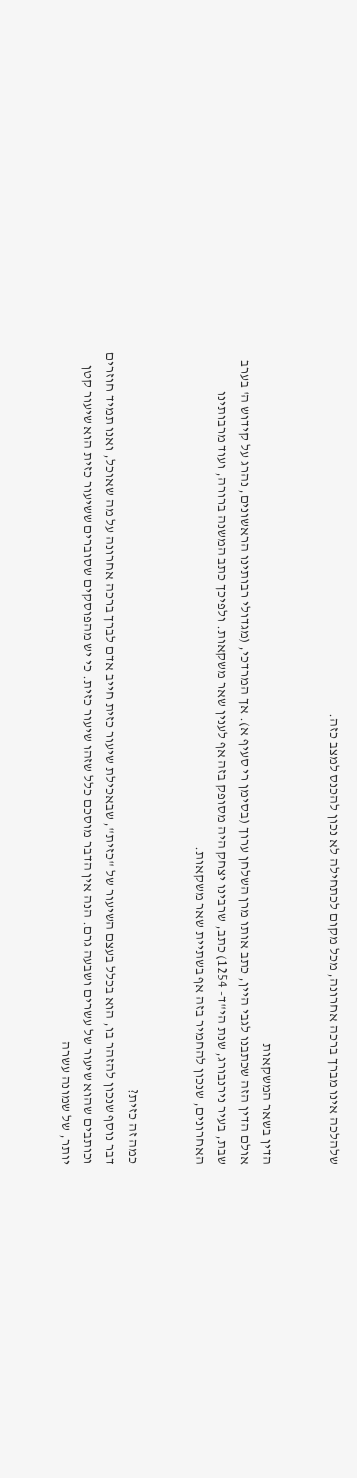שלהלכה אינו מברך ברכה אחרונה, מכל מקום לכתחילה לא נכון להכנס למצב כזה.


הדין בשאר המשקאות
אולם הדין הזה שכתבנו לגבי היין, כתב אותו מרן השלחן ערוך (בסימן רי סעיף א). אך המרדכי, (מגדולי רבותינו הראשונים, נהרג על קידוש ה' בערב שבת, בעיר נירנבורג, שנת הי"ד- 1254) כתב, שרבינו יצחק היה מסופק בזה אף לענין שאר משקאות. ולפיכך כתב המשנה ברורה, ועוד מרבותינו האחרונים, שנכון להחמיר בזה אף בשתיית שאר משקאות.


כמה זה כזית?
דבר נוסף שנכון להזהר בו, הוא בכלל בעצם השיעור של "כזית", שבאכילת שיעור כזית חייב אדם לברך ברכה אחרונה על מה שאוכל, ואנו תמיד חוזרים וכותבים שהוא שיעור של עשרים ושבעה גרם. הנה אין הדבר מוסכם כלל שזהו שיעור כזית. כי יש מהפוסקים שסוברים ששיעור כזית הוא שיעור קטן יותר, של שמונה עשרה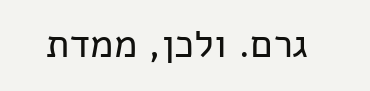גרם. ולכן, ממדת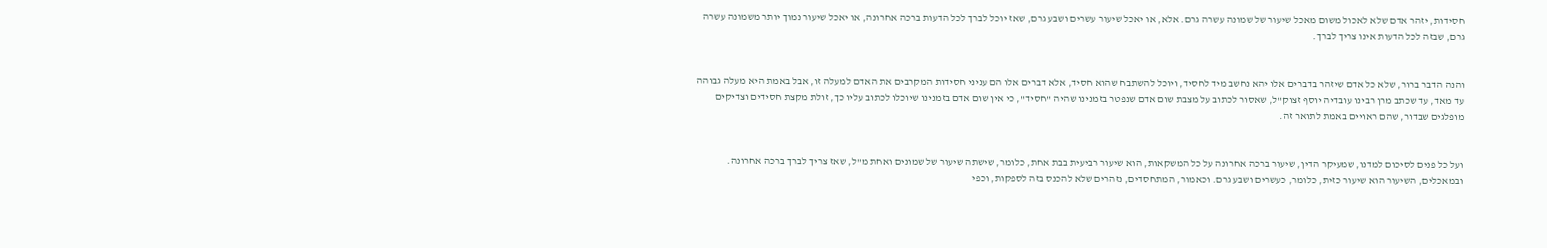חסידות, יזהר אדם שלא לאכול משום מאכל שיעור של שמונה עשרה גרם. אלא, או יאכל שיעור עשרים ושבע גרם, שאז יוכל לברך לכל הדעות ברכה אחרונה, או יאכל שיעור נמוך יותר משמונה עשרה גרם, שבזה לכל הדעות אינו צריך לברך.


והנה הדבר ברור, שלא כל אדם שיזהר בדברים אלו יהא נחשב מיד לחסיד, ויוכל להשתבח שהוא חסיד, אלא דברים אלו הם עניני חסידות המקרבים את האדם למעלה זו, אבל באמת היא מעלה גבוהה עד מאד, עד שכתב מרן רבינו עובדיה יוסף זצוק"ל, שאסור לכתוב על מצבת שום אדם שנפטר בזמנינו שהיה "חסיד", כי אין שום אדם בזמנינו שיוכלו לכתוב עליו כך, זולת מקצת חסידים וצדיקים מופלגים שבדור, שהם ראויים באמת לתואר זה.


ועל כל פנים לסיכום למדנו, שמעיקר הדין, שיעור ברכה אחרונה על כל המשקאות, הוא שיעור רביעית בבת אחת, כלומר, שישתה שיעור של שמונים ואחת מ"ל, שאז צריך לברך ברכה אחרונה. ובמאכלים, השיעור הוא שיעור כזית, כלומר, כעשרים ושבע גרם. וכאמור, המתחסדים, נזהרים שלא להכנס בזה לספקות, וכפי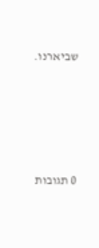שביארנו.







0 תגובות